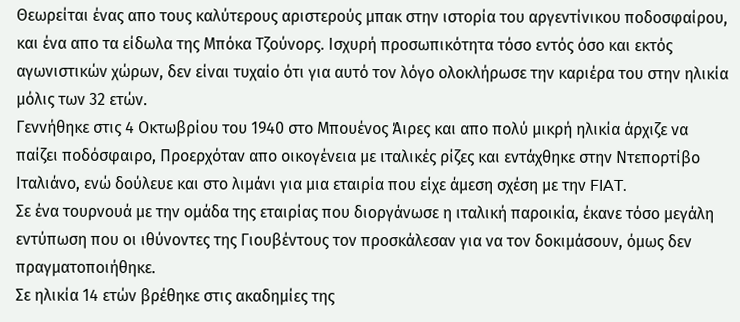Θεωρείται ένας απο τους καλύτερους αριστερούς μπακ στην ιστορία του αργεντίνικου ποδοσφαίρου, και ένα απο τα είδωλα της Μπόκα Τζούνορς. Ισχυρή προσωπικότητα τόσο εντός όσο και εκτός αγωνιστικών χώρων, δεν είναι τυχαίο ότι για αυτό τον λόγο ολοκλήρωσε την καριέρα του στην ηλικία μόλις των 32 ετών.
Γεννήθηκε στις 4 Οκτωβρίου του 1940 στο Μπουένος Άιρες και απο πολύ μικρή ηλικία άρχιζε να παίζει ποδόσφαιρο, Προερχόταν απο οικογένεια με ιταλικές ρίζες και εντάχθηκε στην Ντεπορτίβο Ιταλιάνο, ενώ δούλευε και στο λιμάνι για μια εταιρία που είχε άμεση σχέση με την FIAT.
Σε ένα τουρνουά με την ομάδα της εταιρίας που διοργάνωσε η ιταλική παροικία, έκανε τόσο μεγάλη εντύπωση που οι ιθύνοντες της Γιουβέντους τον προσκάλεσαν για να τον δοκιμάσουν, όμως δεν πραγματοποιήθηκε.
Σε ηλικία 14 ετών βρέθηκε στις ακαδημίες της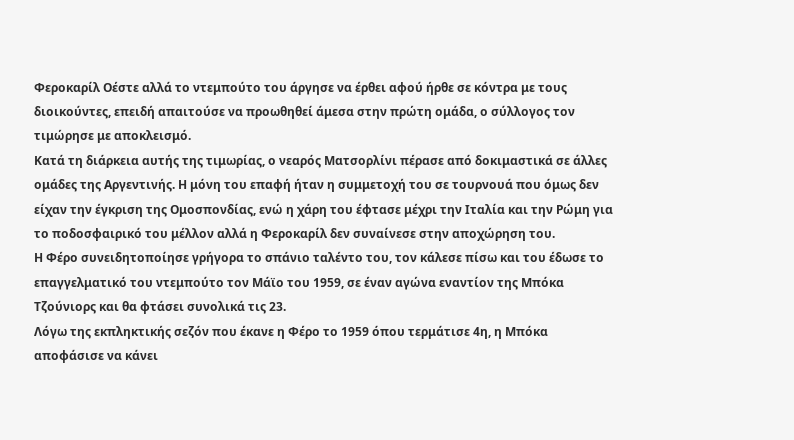Φεροκαρίλ Οέστε αλλά το ντεμπούτο του άργησε να έρθει αφού ήρθε σε κόντρα με τους διοικούντες, επειδή απαιτούσε να προωθηθεί άμεσα στην πρώτη ομάδα, ο σύλλογος τον τιμώρησε με αποκλεισμό.
Κατά τη διάρκεια αυτής της τιμωρίας, ο νεαρός Ματσορλίνι πέρασε από δοκιμαστικά σε άλλες ομάδες της Αργεντινής. Η μόνη του επαφή ήταν η συμμετοχή του σε τουρνουά που όμως δεν είχαν την έγκριση της Ομοσπονδίας, ενώ η χάρη του έφτασε μέχρι την Ιταλία και την Ρώμη για το ποδοσφαιρικό του μέλλον αλλά η Φεροκαρίλ δεν συναίνεσε στην αποχώρηση του.
Η Φέρο συνειδητοποίησε γρήγορα το σπάνιο ταλέντο του, τον κάλεσε πίσω και του έδωσε το επαγγελματικό του ντεμπούτο τον Μάϊο του 1959, σε έναν αγώνα εναντίον της Μπόκα Τζούνιορς και θα φτάσει συνολικά τις 23.
Λόγω της εκπληκτικής σεζόν που έκανε η Φέρο το 1959 όπου τερμάτισε 4η, η Μπόκα αποφάσισε να κάνει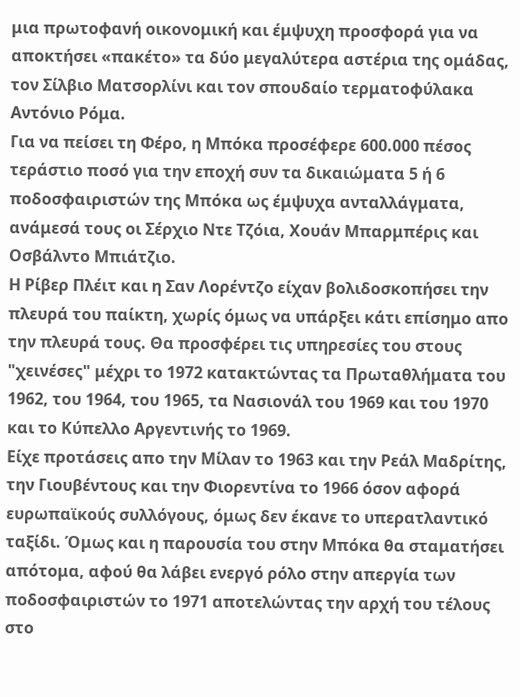μια πρωτοφανή οικονομική και έμψυχη προσφορά για να αποκτήσει «πακέτο» τα δύο μεγαλύτερα αστέρια της ομάδας, τον Σίλβιο Ματσορλίνι και τον σπουδαίο τερματοφύλακα Αντόνιο Ρόμα.
Για να πείσει τη Φέρο, η Μπόκα προσέφερε 600.000 πέσος τεράστιο ποσό για την εποχή συν τα δικαιώματα 5 ή 6 ποδοσφαιριστών της Μπόκα ως έμψυχα ανταλλάγματα, ανάμεσά τους οι Σέρχιο Ντε Τζόια, Χουάν Μπαρμπέρις και Οσβάλντο Μπιάτζιο.
Η Ρίβερ Πλέιτ και η Σαν Λορέντζο είχαν βολιδοσκοπήσει την πλευρά του παίκτη, χωρίς όμως να υπάρξει κάτι επίσημο απο την πλευρά τους. Θα προσφέρει τις υπηρεσίες του στους "χεινέσες" μέχρι το 1972 κατακτώντας τα Πρωταθλήματα του 1962, του 1964, του 1965, τα Νασιονάλ του 1969 και του 1970 και το Κύπελλο Αργεντινής το 1969.
Είχε προτάσεις απο την Μίλαν το 1963 και την Ρεάλ Μαδρίτης, την Γιουβέντους και την Φιορεντίνα το 1966 όσον αφορά ευρωπαϊκούς συλλόγους, όμως δεν έκανε το υπερατλαντικό ταξίδι. Όμως και η παρουσία του στην Μπόκα θα σταματήσει απότομα, αφού θα λάβει ενεργό ρόλο στην απεργία των ποδοσφαιριστών το 1971 αποτελώντας την αρχή του τέλους στο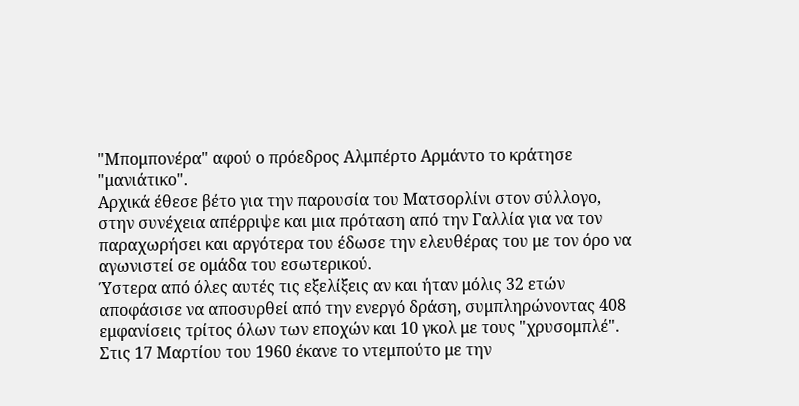"Μπομπονέρα" αφού ο πρόεδρος Αλμπέρτο Αρμάντο το κράτησε "μανιάτικο".
Αρχικά έθεσε βέτο για την παρουσία του Ματσορλίνι στον σύλλογο, στην συνέχεια απέρριψε και μια πρόταση από την Γαλλία για να τον παραχωρήσει και αργότερα του έδωσε την ελευθέρας του με τον όρο να αγωνιστεί σε ομάδα του εσωτερικού.
Ύστερα από όλες αυτές τις εξελίξεις αν και ήταν μόλις 32 ετών αποφάσισε να αποσυρθεί από την ενεργό δράση, συμπληρώνοντας 408 εμφανίσεις τρίτος όλων των εποχών και 10 γκολ με τους "χρυσομπλέ".
Στις 17 Μαρτίου του 1960 έκανε το ντεμπούτο με την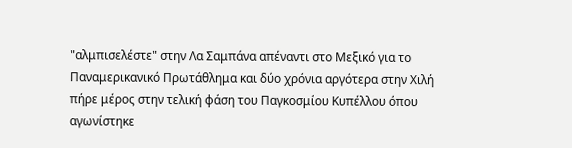"αλμπισελέστε" στην Λα Σαμπάνα απέναντι στο Μεξικό για το Παναμερικανικό Πρωτάθλημα και δύο χρόνια αργότερα στην Χιλή πήρε μέρος στην τελική φάση του Παγκοσμίου Κυπέλλου όπου αγωνίστηκε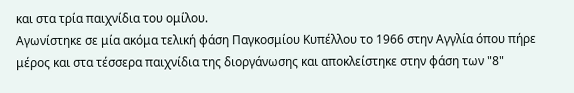και στα τρία παιχνίδια του ομίλου.
Αγωνίστηκε σε μία ακόμα τελική φάση Παγκοσμίου Κυπέλλου το 1966 στην Αγγλία όπου πήρε μέρος και στα τέσσερα παιχνίδια της διοργάνωσης και αποκλείστηκε στην φάση των "8"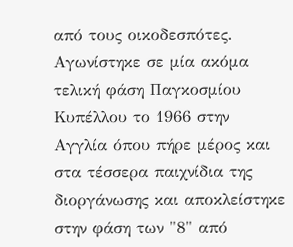από τους οικοδεσπότες.
Αγωνίστηκε σε μία ακόμα τελική φάση Παγκοσμίου Κυπέλλου το 1966 στην Αγγλία όπου πήρε μέρος και στα τέσσερα παιχνίδια της διοργάνωσης και αποκλείστηκε στην φάση των "8" από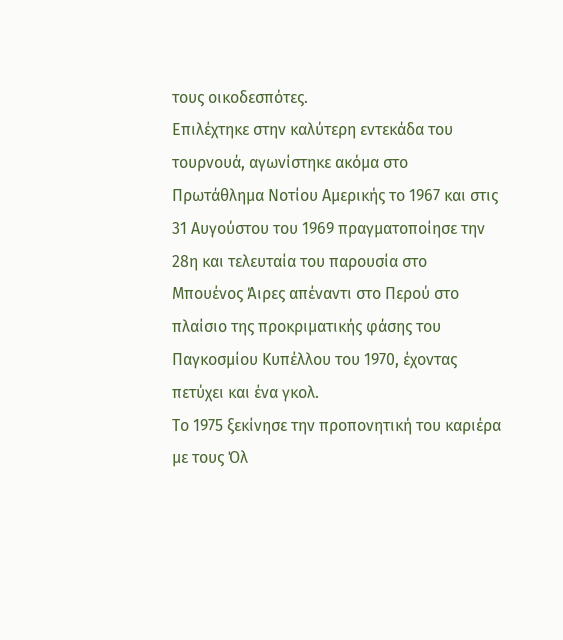τους οικοδεσπότες.
Επιλέχτηκε στην καλύτερη εντεκάδα του τουρνουά, αγωνίστηκε ακόμα στο Πρωτάθλημα Νοτίου Αμερικής το 1967 και στις 31 Αυγούστου του 1969 πραγματοποίησε την 28η και τελευταία του παρουσία στο Μπουένος Άιρες απέναντι στο Περού στο πλαίσιο της προκριματικής φάσης του Παγκοσμίου Κυπέλλου του 1970, έχοντας πετύχει και ένα γκολ.
Το 1975 ξεκίνησε την προπονητική του καριέρα με τους Όλ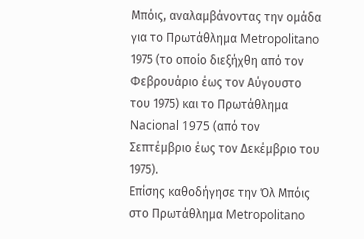Μπόις, αναλαμβάνοντας την ομάδα για το Πρωτάθλημα Metropolitano 1975 (το οποίο διεξήχθη από τον Φεβρουάριο έως τον Αύγουστο του 1975) και το Πρωτάθλημα Nacional 1975 (από τον Σεπτέμβριο έως τον Δεκέμβριο του 1975).
Επίσης καθοδήγησε την Όλ Μπόις στο Πρωτάθλημα Metropolitano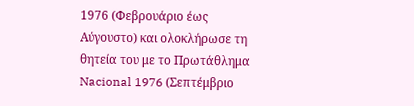1976 (Φεβρουάριο έως Αύγουστο) και ολοκλήρωσε τη θητεία του με το Πρωτάθλημα Nacional 1976 (Σεπτέμβριο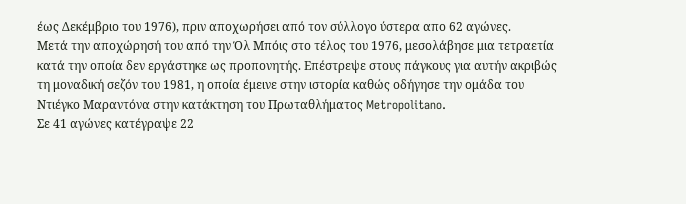έως Δεκέμβριο του 1976), πριν αποχωρήσει από τον σύλλογο ύστερα απο 62 αγώνες.
Μετά την αποχώρησή του από την Όλ Μπόις στο τέλος του 1976, μεσολάβησε μια τετραετία κατά την οποία δεν εργάστηκε ως προπονητής. Επέστρεψε στους πάγκους για αυτήν ακριβώς τη μοναδική σεζόν του 1981, η οποία έμεινε στην ιστορία καθώς οδήγησε την ομάδα του Ντιέγκο Μαραντόνα στην κατάκτηση του Πρωταθλήματος Metropolitano.
Σε 41 αγώνες κατέγραψε 22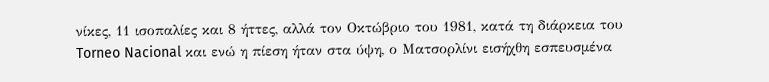νίκες, 11 ισοπαλίες και 8 ήττες, αλλά τον Οκτώβριο του 1981, κατά τη διάρκεια του Torneo Nacional και ενώ η πίεση ήταν στα ύψη, ο Ματσορλίνι εισήχθη εσπευσμένα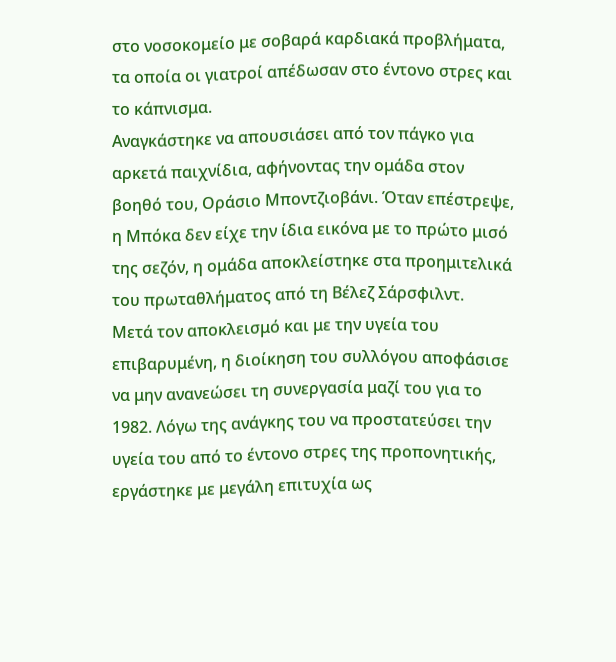στο νοσοκομείο με σοβαρά καρδιακά προβλήματα, τα οποία οι γιατροί απέδωσαν στο έντονο στρες και το κάπνισμα.
Αναγκάστηκε να απουσιάσει από τον πάγκο για αρκετά παιχνίδια, αφήνοντας την ομάδα στον βοηθό του, Οράσιο Μποντζιοβάνι. Όταν επέστρεψε, η Μπόκα δεν είχε την ίδια εικόνα με το πρώτο μισό της σεζόν, η ομάδα αποκλείστηκε στα προημιτελικά του πρωταθλήματος από τη Βέλεζ Σάρσφιλντ.
Μετά τον αποκλεισμό και με την υγεία του επιβαρυμένη, η διοίκηση του συλλόγου αποφάσισε να μην ανανεώσει τη συνεργασία μαζί του για το 1982. Λόγω της ανάγκης του να προστατεύσει την υγεία του από το έντονο στρες της προπονητικής, εργάστηκε με μεγάλη επιτυχία ως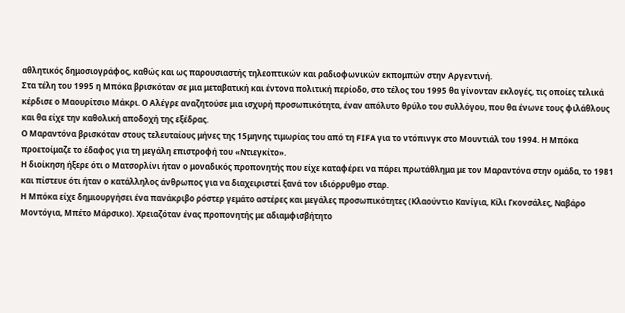αθλητικός δημοσιογράφος, καθώς και ως παρουσιαστής τηλεοπτικών και ραδιοφωνικών εκπομπών στην Αργεντινή.
Στα τέλη του 1995 η Μπόκα βρισκόταν σε μια μεταβατική και έντονα πολιτική περίοδο, στο τέλος του 1995 θα γίνονταν εκλογές, τις οποίες τελικά κέρδισε ο Μαουρίτσιο Μάκρι. Ο Αλέγρε αναζητούσε μια ισχυρή προσωπικότητα, έναν απόλυτο θρύλο του συλλόγου, που θα ένωνε τους φιλάθλους και θα είχε την καθολική αποδοχή της εξέδρας.
Ο Μαραντόνα βρισκόταν στους τελευταίους μήνες της 15μηνης τιμωρίας του από τη FIFA για το ντόπινγκ στο Μουντιάλ του 1994. Η Μπόκα προετοίμαζε το έδαφος για τη μεγάλη επιστροφή του «Ντιεγκίτο».
Η διοίκηση ήξερε ότι ο Ματσορλίνι ήταν ο μοναδικός προπονητής που είχε καταφέρει να πάρει πρωτάθλημα με τον Μαραντόνα στην ομάδα, το 1981 και πίστευε ότι ήταν ο κατάλληλος άνθρωπος για να διαχειριστεί ξανά τον ιδιόρρυθμο σταρ.
Η Μπόκα είχε δημιουργήσει ένα πανάκριβο ρόστερ γεμάτο αστέρες και μεγάλες προσωπικότητες (Κλαούντιο Κανίγια, Κίλι Γκονσάλες, Ναβάρο Μοντόγια, Μπέτο Μάρσικο). Χρειαζόταν ένας προπονητής με αδιαμφισβήτητο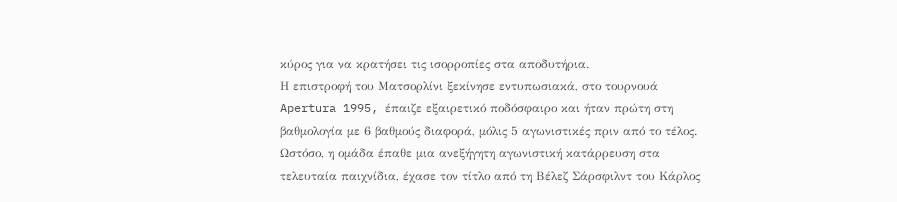κύρος για να κρατήσει τις ισορροπίες στα αποδυτήρια.
Η επιστροφή του Ματσορλίνι ξεκίνησε εντυπωσιακά, στο τουρνουά Apertura 1995, έπαιζε εξαιρετικό ποδόσφαιρο και ήταν πρώτη στη βαθμολογία με 6 βαθμούς διαφορά, μόλις 5 αγωνιστικές πριν από το τέλος.
Ωστόσο, η ομάδα έπαθε μια ανεξήγητη αγωνιστική κατάρρευση στα τελευταία παιχνίδια, έχασε τον τίτλο από τη Βέλεζ Σάρσφιλντ του Κάρλος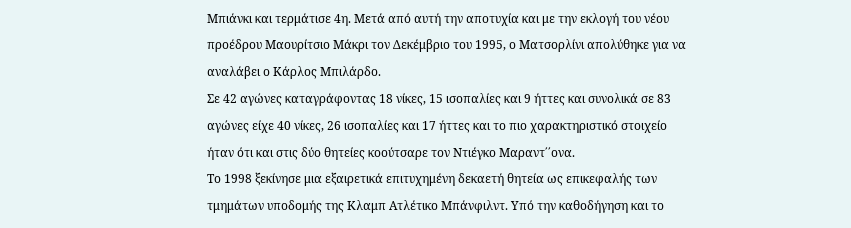Μπιάνκι και τερμάτισε 4η. Μετά από αυτή την αποτυχία και με την εκλογή του νέου προέδρου Μαουρίτσιο Μάκρι τον Δεκέμβριο του 1995, ο Ματσορλίνι απολύθηκε για να αναλάβει ο Κάρλος Μπιλάρδο.
Σε 42 αγώνες καταγράφοντας 18 νίκες, 15 ισοπαλίες και 9 ήττες και συνολικά σε 83 αγώνες είχε 40 νίκες, 26 ισοπαλίες και 17 ήττες και το πιο χαρακτηριστικό στοιχείο ήταν ότι και στις δύο θητείες κοούτσαρε τον Ντιέγκο Μαραντ΄΄ονα.
Το 1998 ξεκίνησε μια εξαιρετικά επιτυχημένη δεκαετή θητεία ως επικεφαλής των τμημάτων υποδομής της Κλαμπ Ατλέτικο Μπάνφιλντ. Υπό την καθοδήγηση και το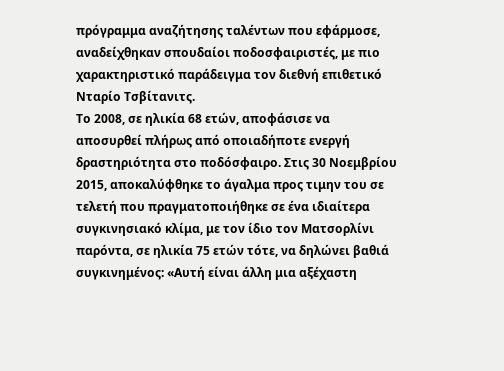πρόγραμμα αναζήτησης ταλέντων που εφάρμοσε, αναδείχθηκαν σπουδαίοι ποδοσφαιριστές, με πιο χαρακτηριστικό παράδειγμα τον διεθνή επιθετικό Νταρίο Τσβίτανιτς.
Το 2008, σε ηλικία 68 ετών, αποφάσισε να αποσυρθεί πλήρως από οποιαδήποτε ενεργή δραστηριότητα στο ποδόσφαιρο. Στις 30 Νοεμβρίου 2015, αποκαλύφθηκε το άγαλμα προς τιμην του σε τελετή που πραγματοποιήθηκε σε ένα ιδιαίτερα συγκινησιακό κλίμα, με τον ίδιο τον Ματσορλίνι παρόντα, σε ηλικία 75 ετών τότε, να δηλώνει βαθιά συγκινημένος: «Αυτή είναι άλλη μια αξέχαστη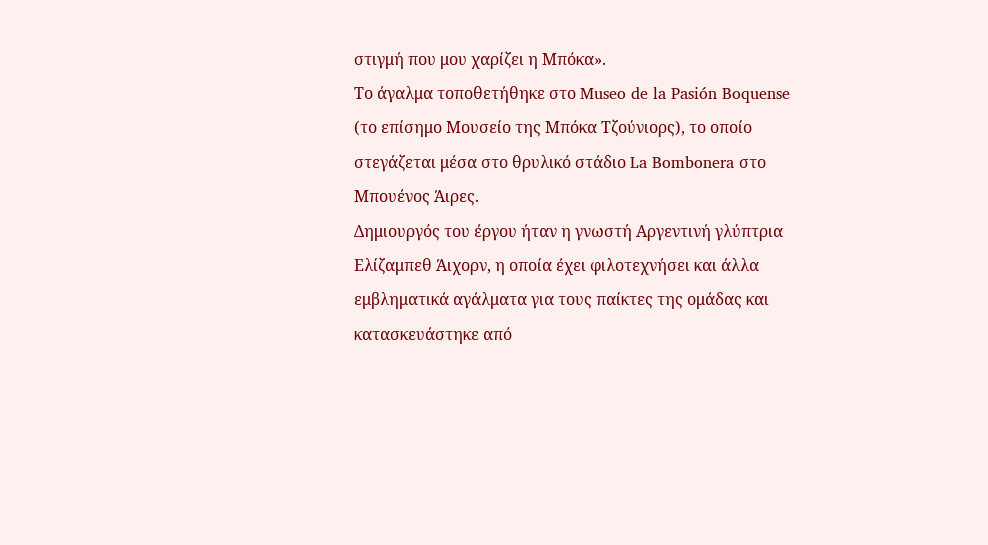στιγμή που μου χαρίζει η Μπόκα».
Το άγαλμα τοποθετήθηκε στο Museo de la Pasión Boquense (το επίσημο Μουσείο της Μπόκα Τζούνιορς), το οποίο στεγάζεται μέσα στο θρυλικό στάδιο La Bombonera στο Μπουένος Άιρες.
Δημιουργός του έργου ήταν η γνωστή Αργεντινή γλύπτρια Ελίζαμπεθ Άιχορν, η οποία έχει φιλοτεχνήσει και άλλα εμβληματικά αγάλματα για τους παίκτες της ομάδας και κατασκευάστηκε από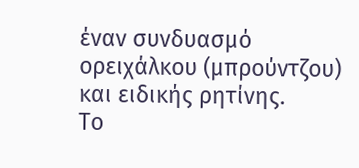έναν συνδυασμό ορειχάλκου (μπρούντζου) και ειδικής ρητίνης.
Το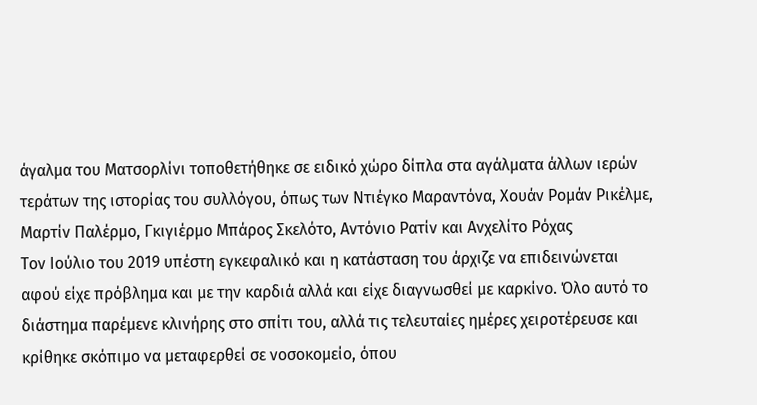άγαλμα του Ματσορλίνι τοποθετήθηκε σε ειδικό χώρο δίπλα στα αγάλματα άλλων ιερών τεράτων της ιστορίας του συλλόγου, όπως των Ντιέγκο Μαραντόνα, Χουάν Ρομάν Ρικέλμε, Μαρτίν Παλέρμο, Γκιγιέρμο Μπάρος Σκελότο, Αντόνιο Ρατίν και Ανχελίτο Ρόχας
Τον Ιούλιο του 2019 υπέστη εγκεφαλικό και η κατάσταση του άρχιζε να επιδεινώνεται αφού είχε πρόβλημα και με την καρδιά αλλά και είχε διαγνωσθεί με καρκίνο. Όλο αυτό το διάστημα παρέμενε κλινήρης στο σπίτι του, αλλά τις τελευταίες ημέρες χειροτέρευσε και κρίθηκε σκόπιμο να μεταφερθεί σε νοσοκομείο, όπου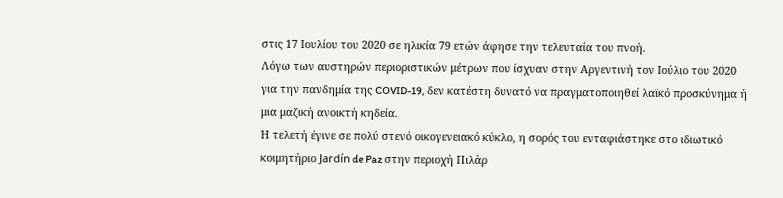στις 17 Ιουλίου του 2020 σε ηλικία 79 ετών άφησε την τελευταία του πνοή.
Λόγω των αυστηρών περιοριστικών μέτρων που ίσχυαν στην Αργεντινή τον Ιούλιο του 2020 για την πανδημία της COVID-19, δεν κατέστη δυνατό να πραγματοποιηθεί λαϊκό προσκύνημα ή μια μαζική ανοικτή κηδεία.
Η τελετή έγινε σε πολύ στενό οικογενειακό κύκλο, η σορός του ενταφιάστηκε στο ιδιωτικό κοιμητήριο Jardín de Paz στην περιοχή Πιλάρ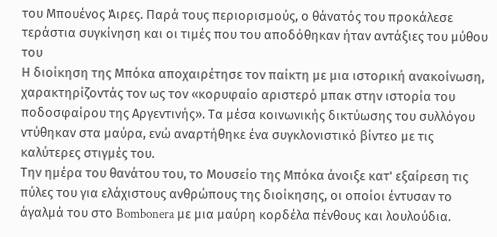του Μπουένος Άιρες. Παρά τους περιορισμούς, ο θάνατός του προκάλεσε τεράστια συγκίνηση και οι τιμές που του αποδόθηκαν ήταν αντάξιες του μύθου του
Η διοίκηση της Μπόκα αποχαιρέτησε τον παίκτη με μια ιστορική ανακοίνωση, χαρακτηρίζοντάς τον ως τον «κορυφαίο αριστερό μπακ στην ιστορία του ποδοσφαίρου της Αργεντινής». Τα μέσα κοινωνικής δικτύωσης του συλλόγου ντύθηκαν στα μαύρα, ενώ αναρτήθηκε ένα συγκλονιστικό βίντεο με τις καλύτερες στιγμές του.
Την ημέρα του θανάτου του, το Μουσείο της Μπόκα άνοιξε κατ' εξαίρεση τις πύλες του για ελάχιστους ανθρώπους της διοίκησης, οι οποίοι έντυσαν το άγαλμά του στο Bombonera με μια μαύρη κορδέλα πένθους και λουλούδια.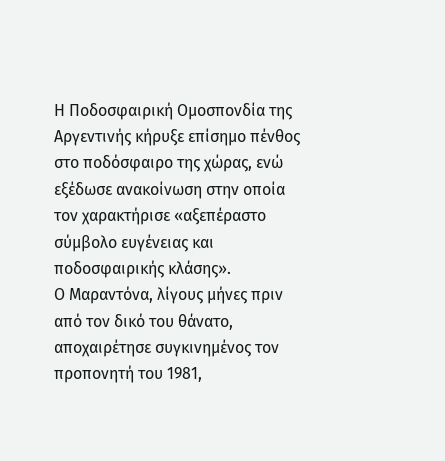Η Ποδοσφαιρική Ομοσπονδία της Αργεντινής κήρυξε επίσημο πένθος στο ποδόσφαιρο της χώρας, ενώ εξέδωσε ανακοίνωση στην οποία τον χαρακτήρισε «αξεπέραστο σύμβολο ευγένειας και ποδοσφαιρικής κλάσης».
Ο Μαραντόνα, λίγους μήνες πριν από τον δικό του θάνατο, αποχαιρέτησε συγκινημένος τον προπονητή του 1981,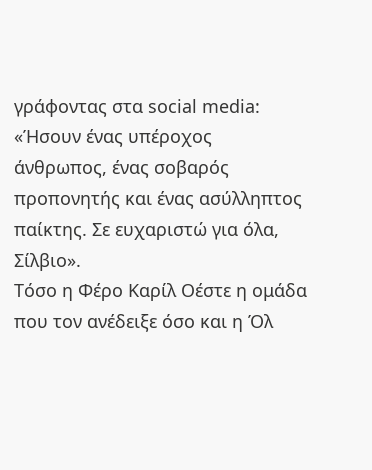γράφοντας στα social media: «Ήσουν ένας υπέροχος άνθρωπος, ένας σοβαρός προπονητής και ένας ασύλληπτος παίκτης. Σε ευχαριστώ για όλα, Σίλβιο».
Τόσο η Φέρο Καρίλ Οέστε η ομάδα που τον ανέδειξε όσο και η Όλ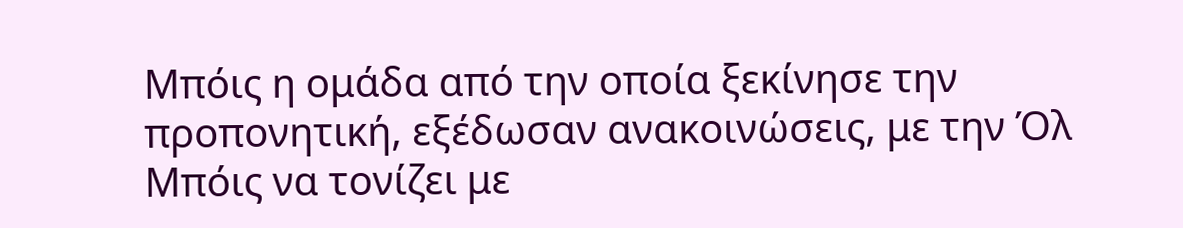Μπόις η ομάδα από την οποία ξεκίνησε την προπονητική, εξέδωσαν ανακοινώσεις, με την Όλ Μπόις να τονίζει με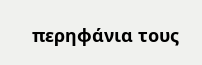περηφάνια τους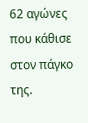62 αγώνες που κάθισε στον πάγκο της.